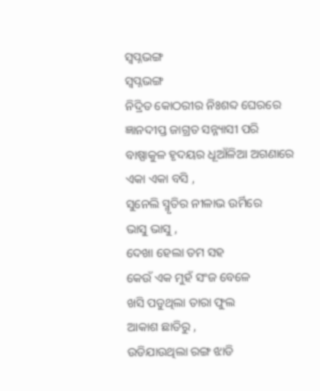ସ୍ଵପ୍ନଭଙ୍ଗ
ସ୍ଵପ୍ନଭଙ୍ଗ
ନିଦ୍ରିତ କୋଠରୀର ନିଃଶବ୍ଦ ଘେରରେ
ଜ୍ଞାନଦୀପ୍ତ ଜାଗ୍ରତ ସନ୍ନ୍ୟାସୀ ପରି
ବାଷ୍ପାକୁଳ ହୃଦୟର ଧୂଆଁଳିଆ ଅଗଣାରେ
ଏକା ଏକା ବସି ,
ସୁନେଲି ସ୍ମୃତିର ନୀଳାଭ ଉର୍ମିରେ
ଭାସୁ ଭାସୁ ,
ଦେଖା ହେଲା ତମ ସହ
କେଉଁ ଏକ ମୁହଁ ସଂଜ ବେଳେ
ଖସି ପଡୁଥିଲା ତାରା ଫୁଲ
ଆକାଶ ଛାତିରୁ ,
ଉଡିଯାଉଥିଲା ରଙ୍ଗ ଝାଡି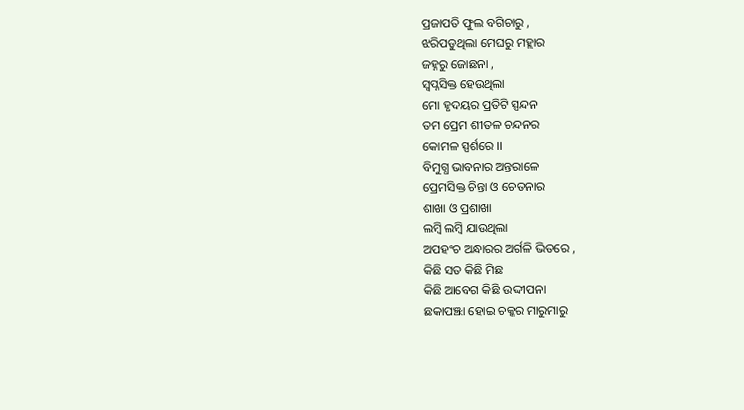ପ୍ରଜାପତି ଫୁଲ ବଗିଚାରୁ ,
ଝରିପଡୁଥିଲା ମେଘରୁ ମହ୍ଲାର
ଜହ୍ନରୁ ଜୋଛନା ,
ସ୍ବପ୍ନସିକ୍ତ ହେଉଥିଲା
ମୋ ହୃଦୟର ପ୍ରତିଟି ସ୍ପନ୍ଦନ
ତମ ପ୍ରେମ ଶୀତଳ ଚନ୍ଦନର
କୋମଳ ସ୍ପର୍ଶରେ ।।
ବିମୁଗ୍ଧ ଭାବନାର ଅନ୍ତରାଳେ
ପ୍ରେମସିକ୍ତ ଚିନ୍ତା ଓ ଚେତନାର
ଶାଖା ଓ ପ୍ରଶାଖା
ଲମ୍ବି ଲମ୍ବି ଯାଉଥିଲା
ଅପହଂଚ ଅନ୍ଧାରର ଅର୍ଗଳି ଭିତରେ ,
କିଛି ସତ କିଛି ମିଛ
କିଛି ଆବେଗ କିଛି ଉଦ୍ଦୀପନା
ଛକାପଞ୍ଝା ହୋଇ ଚକ୍କର ମାରୁମାରୁ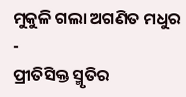ମୁକୁଳି ଗଲା ଅଗଣିତ ମଧୁର -
ପ୍ରୀତିସିକ୍ତ ସ୍ମୃତିର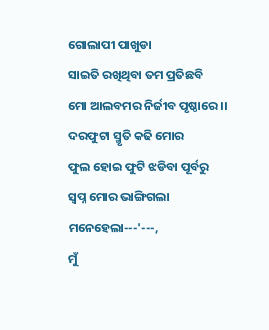ଗୋଲାପୀ ପାଖୁଡା
ସାଇତି ରଖିଥିବା ତମ ପ୍ରତିଛବି
ମୋ ଆଲବମର ନିର୍ଜୀବ ପୃଷ୍ଠାରେ ।।
ଦରଫୁଟା ସ୍ମୃତି କଢି ମୋର
ଫୁଲ ହୋଇ ଫୁଟି ଝଡିବା ପୂର୍ବରୁ
ସ୍ଵପ୍ନ ମୋର ଭାଙ୍ଗିଗଲା
ମନେହେଲା---'---,
ମୁଁ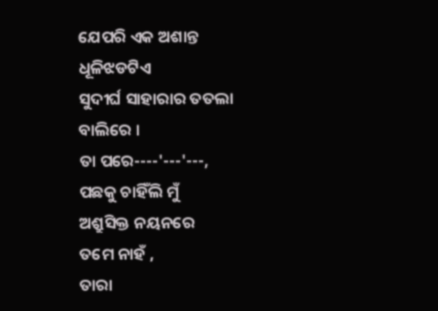ଯେପରି ଏକ ଅଶାନ୍ତ ଧୂଳିଝଡଟିଏ
ସୁଦୀର୍ଘ ସାହାରାର ତତଲା ବାଲିରେ ।
ତା ପରେ----'---'---,
ପଛକୁ ଚାହିଁଲି ମୁଁ
ଅଶ୍ରୁସିକ୍ତ ନୟନରେ
ତମେ ନାହଁ ,
ତାରା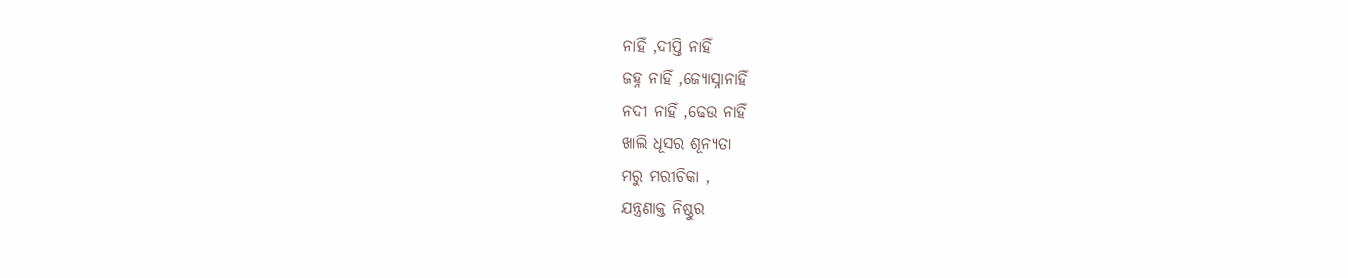ନାହିଁ ,ଦୀପ୍ତି ନାହିଁ
ଜହ୍ନ ନାହିଁ ,ଜ୍ୟୋସ୍ନାନାହିଁ
ନଦୀ ନାହିଁ ,ଢେଉ ନାହିଁ
ଖାଲି ଧୂସର ଶୂନ୍ୟତା
ମରୁ ମରୀଚିକା ,
ଯନ୍ତ୍ରଣାକ୍ତ ନିଷ୍ଠୁର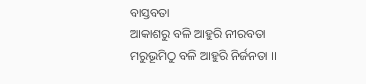ବାସ୍ତବତା
ଆକାଶରୁ ବଳି ଆହୁରି ନୀରବତା
ମରୁଭୂମିଠୁ ବଳି ଆହୁରି ନିର୍ଜନତା ।।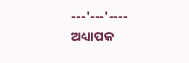---'---'----
ଅଧ୍ୟାପକ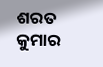ଶରତ କୁମାର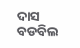ଦାସ
ବଡବିଲ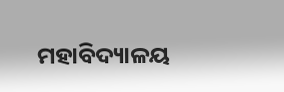ମହାବିଦ୍ୟାଳୟ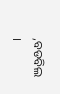,ବଡବିଲ ।